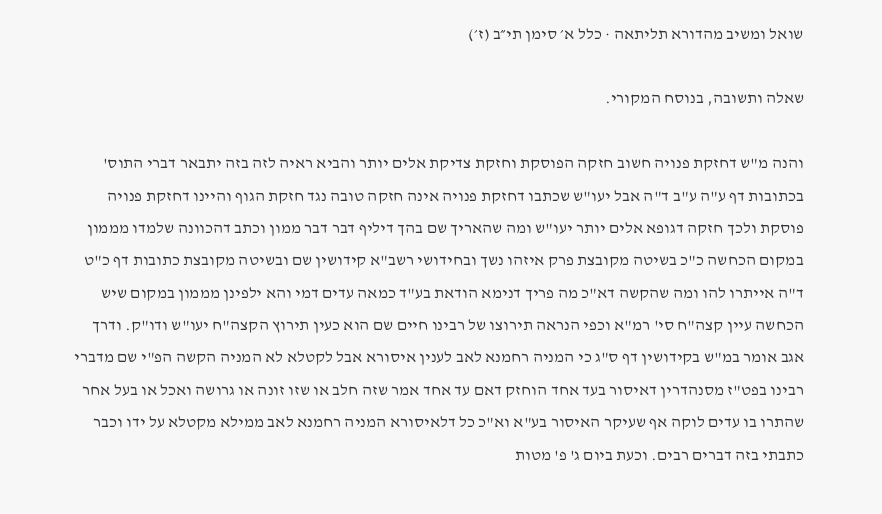שואל ומשיב מהדורא תליתאה · כלל א׳ סימן תי״ב (ז׳)

שאלה ותשובה, בנוסח המקורי.

והנה מ"ש דחזקת פנויה חשוב חזקה הפוסקת וחזקת צדיקת אלים יותר והביא ראיה לזה בזה יתבאר דברי התוס' בכתובות דף ע"ה ע"ב ד"ה אבל יעו"ש שכתבו דחזקת פנויה אינה חזקה טובה נגד חזקת הגוף והיינו דחזקת פנויה פוסקת ולכך חזקה דגופא אלים יותר יעו"ש ומה שהאריך שם בהך דיליף דבר דבר ממון וכתב דהכוונה שלמדו מממון במקום הכחשה כ"כ בשיטה מקובצת פרק איזהו נשך ובחידושי רשב"א קידושין שם ובשיטה מקובצת כתובות דף כ"ט ד"ה אייתרו להו ומה שהקשה דא"כ מה פריך דנימא הודאת בע"ד כמאה עדים דמי והא ילפינן מממון במקום שיש הכחשה עיין קצה"ח סי' רמ"א וכפי הנראה תירוצו של רבינו חיים שם הוא כעין תירוץ הקצה"ח יעו"ש ודו"ק. ודרך אגב אומר במ"ש בקידושין דף ס"ג כי המניה רחמנא לאב לענין איסורא אבל לקטלא לא המניה הקשה הפ"י שם מדברי רבינו בפט"ז מסנהדרין דאיסור בעד אחד הוחזק דאם עד אחד אמר שזה חלב או שזו זונה או גרושה ואכל או בעל אחר שהתרו בו עדים לוקה אף שעיקר האיסור בע"א וא"כ כל דלאיסורא המניה רחמנא לאב ממילא מקטלא על ידו וכבר כתבתי בזה דברים רבים. וכעת ביום ג' פ' מטות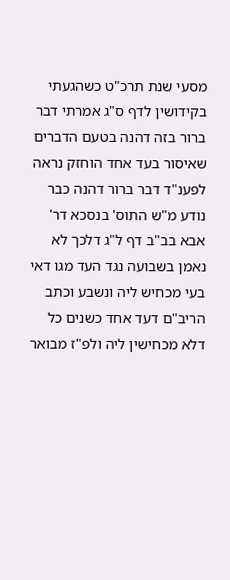מסעי שנת תרכ"ט כשהגעתי בקידושין לדף ס"ג אמרתי דבר ברור בזה דהנה בטעם הדברים שאיסור בעד אחד הוחזק נראה לפענ"ד דבר ברור דהנה כבר נודע מ"ש התוס' בנסכא דר' אבא בב"ב דף ל"ג דלכך לא נאמן בשבועה נגד העד מגו דאי בעי מכחיש ליה ונשבע וכתב הריב"ם דעד אחד כשנים כל דלא מכחישין ליה ולפ"ז מבואר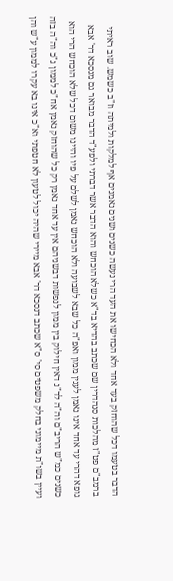הדבר בטעמו דכל שהוחזק בעד אחד ולא הכחישו את העד הרי נעשה כשנים ושנים נאמנים אף למלקות ולמיתה וז"ב כשמש. שוב ראיתי ברמב"ם פט"ז מהלכות סנהדרין שם שכתב בהדיא בד"א כשלא הוכחש והוא הדבר אשר דברתי ולפע"ד הדבר מבואר גם מנסכא דר' אבא גופא דהרי עד אחד אינו נאמן לענין ממון ואפ"ה כל שבא לשבועה ולא הוכחש נאמן לשלם על פיו והיינו משום דכל שלא הוכחש הרי הוא כשנים כמ"ש הריב"ם וה"ה לד"נ דאין חילוק בין ממון לנפשות דבשניהם אין עד אחד נאמן רק כל שהוחזק נאמן אח"כ לממון ג"כ וה"ה בזה ועיין בשו"ת מיימוני בחלק משפטים סי' ס"א שכתב דנסכא דר' אבא מיירי שהיה יכול לטעון לא חטפתי וא"כ אינו בא עקרו לממון ע"ש והן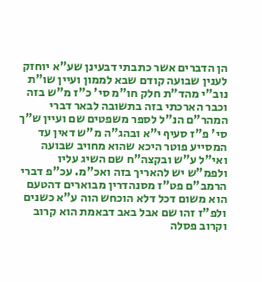הן הדברים אשר כתבתי דבעינן שע"א יוחזק לענין שבועה קודם שבא לממון ועיין שו"ת נוב"י מהד"ת חלק חו"מ סי' כ"ז מ"ש בזה וכבר הארכתי בזה בתשובה לבאר דברי המהר"ם הנ"ל לספר משפטים שם ועיין ש"ך סי' פ"ז סעיף י"א ובהג"ה מ"ש דאין עד המסייע פוטר היכא שהוא מחויב שבועה ואי"ל ע"ש ובקצה"ח שם השיג עליו ולפמ"ש יש להאריך בזה ואכ"מ. עכ"פ דברי הרמב"ם פט"ז מסנהדרין מבוארים דהטעם הוא משום דכל דלא הוכחש הוה ע"א כשנים ולפ"ז זהו שם אבל באב דבאמת הוא קרוב וקרוב פסלה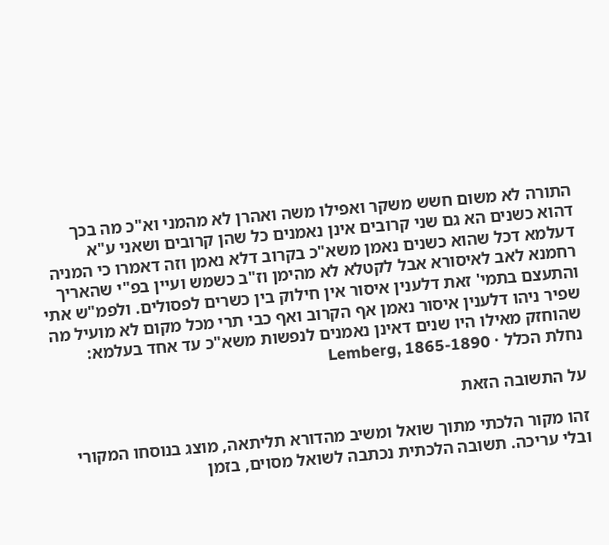התורה לא משום חשש משקר ואפילו משה ואהרן לא מהמני וא"כ מה בכך דהוא כשנים הא גם שני קרובים אינן נאמנים כל שהן קרובים ושאני ע"א דעלמא דכל שהוא כשנים נאמן משא"כ בקרוב דלא נאמן וזה דאמרו כי המניה רחמנא לאב לאיסורא אבל לקטלא לא מהימן וז"ב כשמש ועיין בפ"י שהאריך והתעצם בתמי' זאת דלענין איסור אין חילוק בין כשרים לפסולים. ולפמ"ש אתי שפיר ניהו דלענין איסור נאמן אף הקרוב ואף כבי תרי מכל מקום לא מועיל מה שהוחזק מאילו היו שנים דאינן נאמנים לנפשות משא"כ עד אחד בעלמא:
נחלת הכלל · Lemberg, 1865-1890

על התשובה הזאת

זהו מקור הלכתי מתוך שואל ומשיב מהדורא תליתאה, מוצג בנוסחו המקורי ובלי עריכה. תשובה הלכתית נכתבה לשואל מסוים, בזמן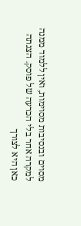מסוים ובנסיבות מסוימות, ואין ללמוד ממנה למקרה אחר בלי הכרעה של פוסק. הצגתה כאן היא לצורך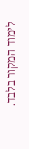לימוד המקור בלבד.